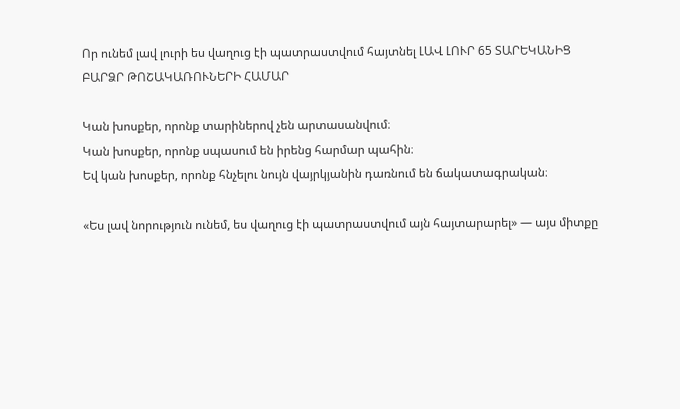Որ ունեմ լավ լուրի ես վաղուց էի պատրաստվում հայտնել ԼԱՎ ԼՈՒՐ 65 ՏԱՐԵԿԱՆԻՑ ԲԱՐՁՐ ԹՈՇԱԿԱՌՈՒՆԵՐԻ ՀԱՄԱՐ

Կան խոսքեր, որոնք տարիներով չեն արտասանվում։
Կան խոսքեր, որոնք սպասում են իրենց հարմար պահին։
Եվ կան խոսքեր, որոնք հնչելու նույն վայրկյանին դառնում են ճակատագրական։

«Ես լավ նորություն ունեմ, ես վաղուց էի պատրաստվում այն հայտարարել» — այս միտքը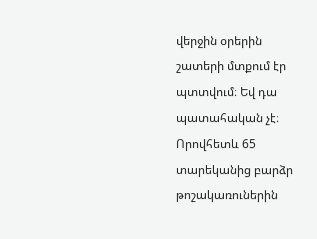վերջին օրերին շատերի մտքում էր պտտվում։ Եվ դա պատահական չէ։ Որովհետև 65 տարեկանից բարձր թոշակառուներին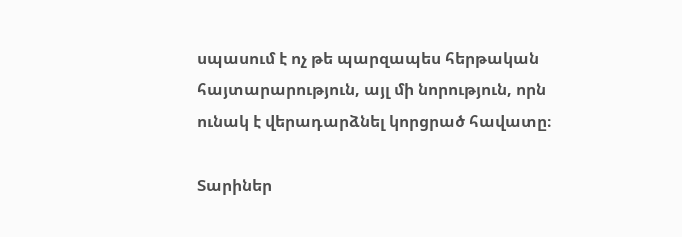սպասում է ոչ թե պարզապես հերթական հայտարարություն, այլ մի նորություն, որն ունակ է վերադարձնել կորցրած հավատը։

Տարիներ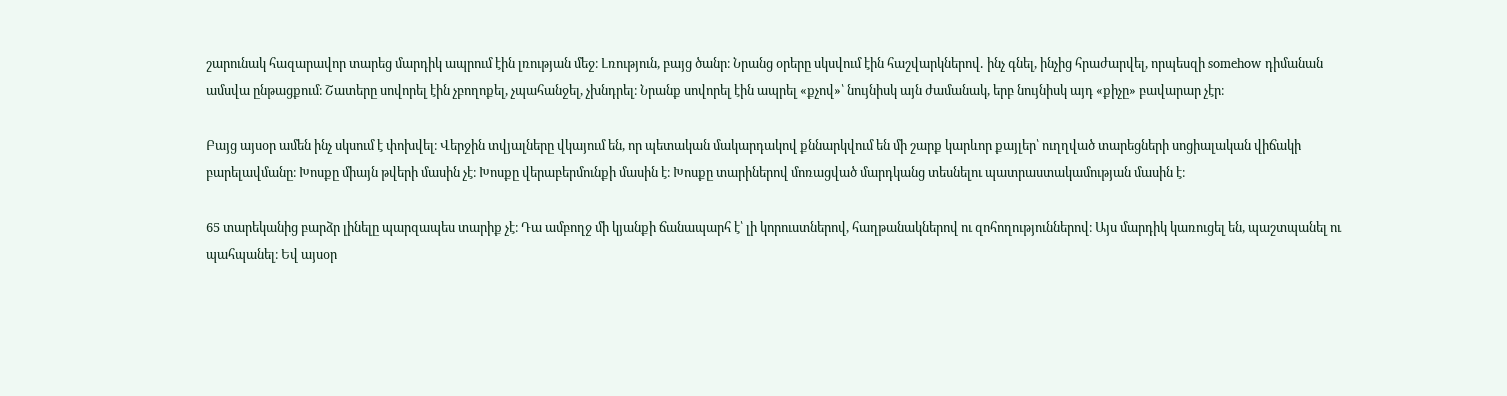շարունակ հազարավոր տարեց մարդիկ ապրում էին լռության մեջ։ Լռություն, բայց ծանր։ Նրանց օրերը սկսվում էին հաշվարկներով․ ինչ գնել, ինչից հրաժարվել, որպեսզի somehow դիմանան ամսվա ընթացքում։ Շատերը սովորել էին չբողոքել, չպահանջել, չխնդրել։ Նրանք սովորել էին ապրել «քչով»՝ նույնիսկ այն ժամանակ, երբ նույնիսկ այդ «քիչը» բավարար չէր։

Բայց այսօր ամեն ինչ սկսում է փոխվել։ Վերջին տվյալները վկայում են, որ պետական մակարդակով քննարկվում են մի շարք կարևոր քայլեր՝ ուղղված տարեցների սոցիալական վիճակի բարելավմանը։ Խոսքը միայն թվերի մասին չէ։ Խոսքը վերաբերմունքի մասին է։ Խոսքը տարիներով մոռացված մարդկանց տեսնելու պատրաստակամության մասին է։

65 տարեկանից բարձր լինելը պարզապես տարիք չէ։ Դա ամբողջ մի կյանքի ճանապարհ է՝ լի կորուստներով, հաղթանակներով ու զոհողություններով։ Այս մարդիկ կառուցել են, պաշտպանել ու պահպանել։ Եվ այսօր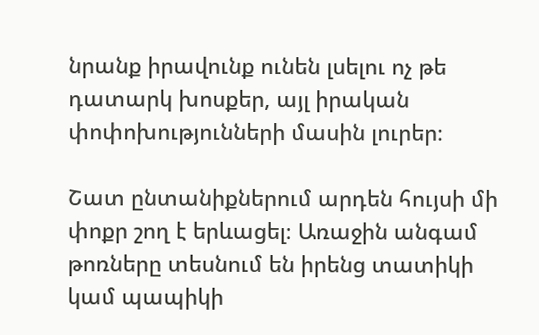նրանք իրավունք ունեն լսելու ոչ թե դատարկ խոսքեր, այլ իրական փոփոխությունների մասին լուրեր։

Շատ ընտանիքներում արդեն հույսի մի փոքր շող է երևացել։ Առաջին անգամ թոռները տեսնում են իրենց տատիկի կամ պապիկի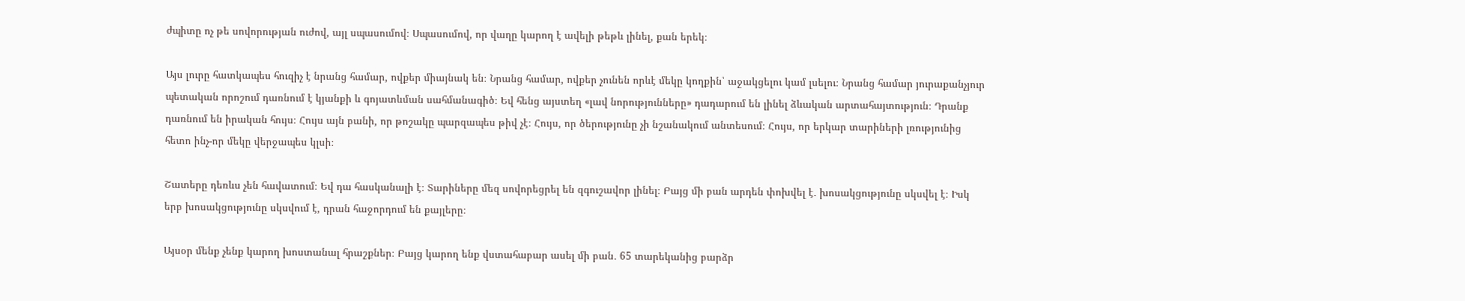ժպիտը ոչ թե սովորության ուժով, այլ սպասումով։ Սպասումով, որ վաղը կարող է ավելի թեթև լինել, քան երեկ։

Այս լուրը հատկապես հուզիչ է նրանց համար, ովքեր միայնակ են։ Նրանց համար, ովքեր չունեն որևէ մեկը կողքին՝ աջակցելու կամ լսելու։ Նրանց համար յուրաքանչյուր պետական որոշում դառնում է կյանքի և գոյատևման սահմանագիծ։ Եվ հենց այստեղ «լավ նորությունները» դադարում են լինել ձևական արտահայտություն։ Դրանք դառնում են իրական հույս։ Հույս այն բանի, որ թոշակը պարզապես թիվ չէ։ Հույս, որ ծերությունը չի նշանակում անտեսում։ Հույս, որ երկար տարիների լռությունից հետո ինչ-որ մեկը վերջապես կլսի։

Շատերը դեռևս չեն հավատում։ Եվ դա հասկանալի է։ Տարիները մեզ սովորեցրել են զգուշավոր լինել։ Բայց մի բան արդեն փոխվել է․ խոսակցությունը սկսվել է։ Իսկ երբ խոսակցությունը սկսվում է, դրան հաջորդում են քայլերը։

Այսօր մենք չենք կարող խոստանալ հրաշքներ։ Բայց կարող ենք վստահաբար ասել մի բան․ 65 տարեկանից բարձր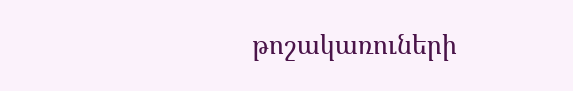թոշակառուների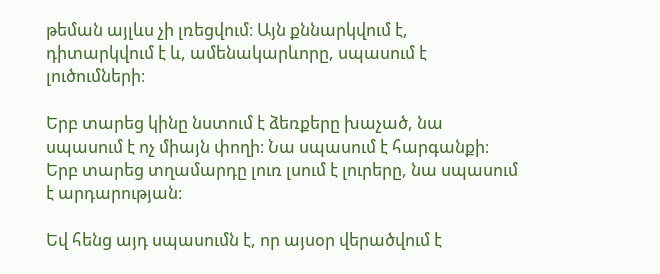թեման այլևս չի լռեցվում։ Այն քննարկվում է, դիտարկվում է և, ամենակարևորը, սպասում է լուծումների։

Երբ տարեց կինը նստում է ձեռքերը խաչած, նա սպասում է ոչ միայն փողի։ Նա սպասում է հարգանքի։ Երբ տարեց տղամարդը լուռ լսում է լուրերը, նա սպասում է արդարության։

Եվ հենց այդ սպասումն է, որ այսօր վերածվում է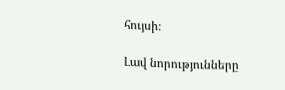հույսի։

Լավ նորությունները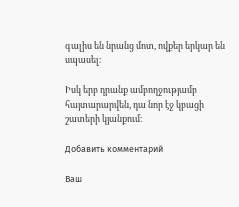գալիս են նրանց մոտ, ովքեր երկար են սպասել։

Իսկ երբ դրանք ամբողջությամբ հայտարարվեն, դա նոր էջ կբացի շատերի կյանքում։

Добавить комментарий

Ваш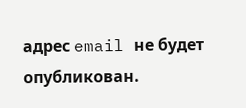адрес email не будет опубликован.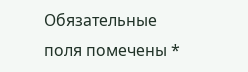Обязательные поля помечены *